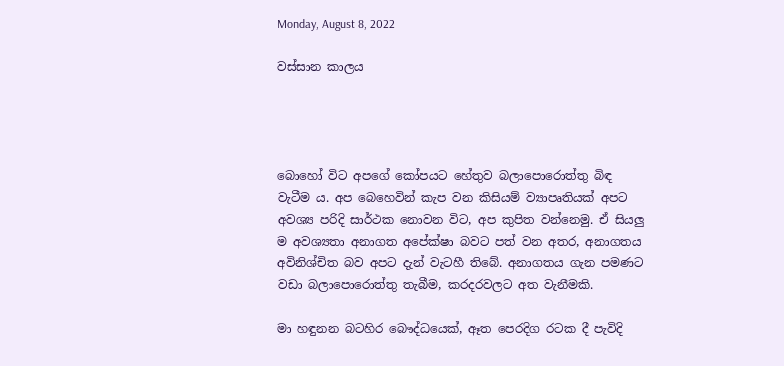Monday, August 8, 2022

වස්සාන කාලය




බොහෝ විට අපගේ කෝපයට හේතුව බලාපොරොත්තු බිඳ වැටීම ය. අප බෙහෙවින් කැප වන කිසියම් ව්‍යාපෘතියක් අපට අවශ්‍ය පරිදි සාර්ථක නොවන විට, අප කුපිත වන්නෙමු. ඒ සියලු ම අවශ්‍යතා අනාගත අපේක්ෂා බවට පත් වන අතර, අනාගතය අවිනිශ්චිත බව අපට දැන් වැටහී තිබේ. අනාගතය ගැන පමණට වඩා බලාපොරොත්තු තැබීම, කරදරවලට අත වැනීමකි.

මා හඳුනන බටහිර බෞද්ධයෙක්, ඈත පෙරදිග රටක දී පැවිදි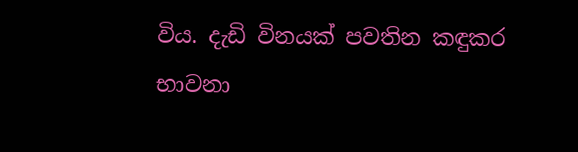විය. දැඩි විනයක් පවතින කඳුකර භාවනා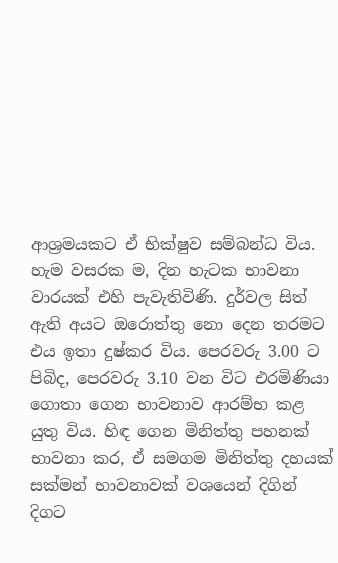ආශ්‍රමයකට ඒ භික්ෂුව සම්බන්ධ විය. හැම වසරක ම, දින හැටක භාවනා වාරයක් එහි පැවැතිවිණි. දුර්වල සිත් ඇති අයට ඔරොත්තු නො දෙන තරමට එය ඉතා දුෂ්කර විය. පෙරවරු 3.00 ට පිබිද, පෙරවරු 3.10 වන විට එරමිණියා ගොතා ගෙන භාවනාව ආරම්භ කළ යුතු විය. හිඳ ගෙන මිනිත්තු පහනක් භාවනා කර, ඒ සමගම මිනිත්තු දහයක් සක්මන් භාවනාවක් වශයෙන් දිගින් දිගට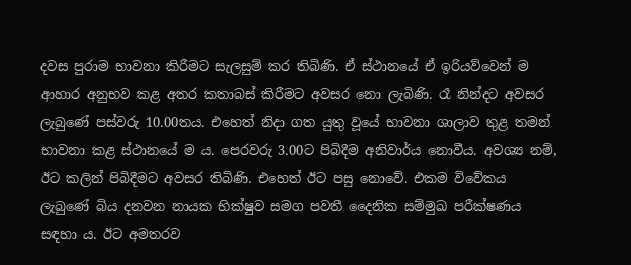දවස පුරාම භාවනා කිරීමට සැලසුම් කර තිබිණි. ඒ ස්ථානයේ ඒ ඉරියව්වෙන් ම ආහාර අනුභව කළ අතර කතාබස් කිරීමට අවසර නො ලැබිණි. රෑ නින්දට අවසර ලැබුණේ පස්වරු 10.00තය. එහෙත් නිදා ගත යුතු වූයේ භාවනා ශාලාව තුළ තමන් භාවනා කළ ස්ථානයේ ම ය. පෙරවරු 3.00ට පිබිදීම අනිවාර්ය නොවීය. අවශ්‍ය නම්, ඊට කලින් පිබිදීමට අවසර තිබිණි. එහෙත් ඊට පසු නොවේ. එකම විවේකය ලැබුණේ බිය දනවන නායක භික්ෂුව සමග පවතී දෛනික සම්මුඛ පරීක්ෂණය සඳහා ය. ඊට අමතරව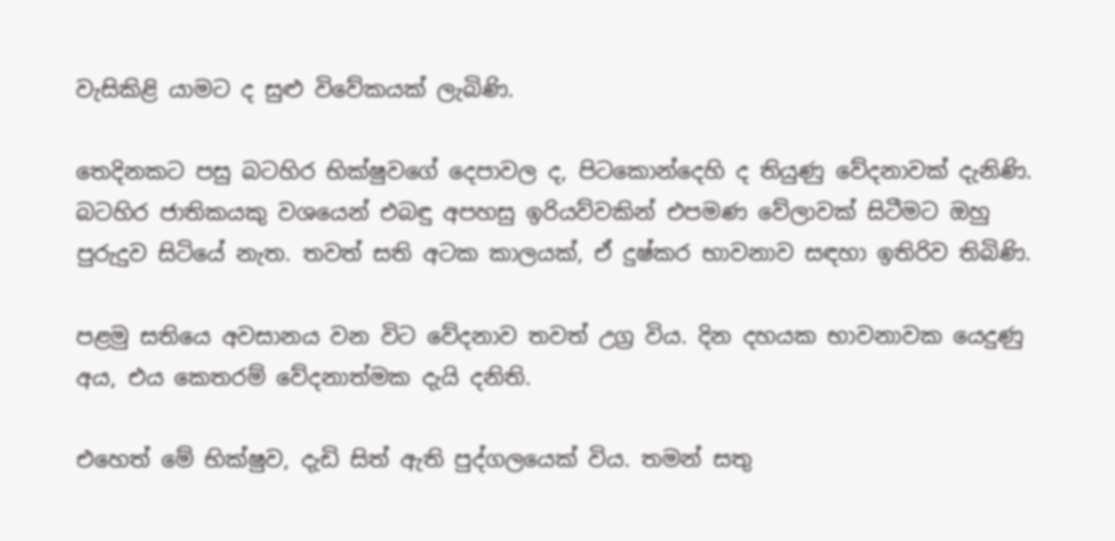වැසිකිළි යාමට ද සුළු විවේකයක් ලැබිණි.

තෙදිනකට පසු බටහිර භික්ෂුවගේ දෙපාවල ද, පිටකොන්දෙහි ද තියුණු වේදනාවක් දැනිණි. බටහිර ජාතිකයකු වශයෙන් එබඳු අපහසු ඉරියව්වකින් එපමණ වේලාවක් සිටීමට ඔහු පුරුදුව සිටියේ නැත. තවත් සති අටක කාලයක්, ඒ දුෂ්කර භාවනාව සඳහා ඉතිරිව තිබිණි.

පළමු සතියෙ අවසානය වන විට වේදනාව තවත් උග්‍ර විය. දින දහයක භාවනාවක යෙදුණු අය, එය කෙතරම් වේදනාත්මක දැයි දනිති.

එහෙත් මේ භික්ෂුව, දැඩි සිත් ඇති පුද්ගලයෙක් විය. තමන් සතු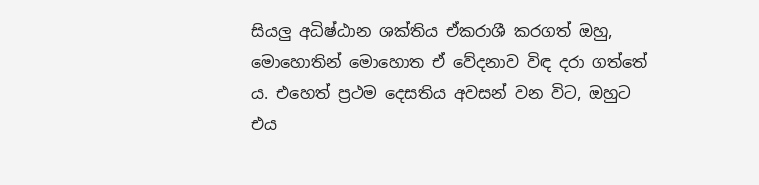සියලු අධිෂ්ඨාන ශක්තිය ඒකරාශී කරගත් ඔහු, මොහොතින් මොහොත ඒ වේදනාව විඳ දරා ගත්තේ ය. එහෙත් ප්‍රථම දෙසතිය අවසන් වන විට, ඔහුට එය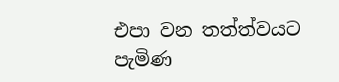එපා වන තත්ත්වයට පැමිණ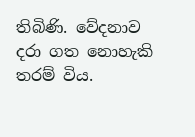තිබිණි. වේදනාව දරා ගත නොහැකි තරම් විය.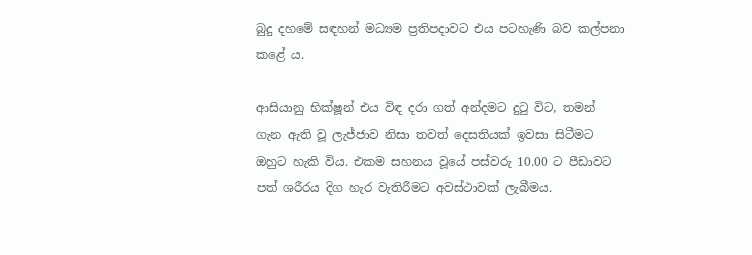බුදු දහමේ සඳහන් මධ්‍යම ප්‍රතිපදාවට එය පටහැණි බව කල්පනා කළේ ය.

ආසියානු භික්ෂූන් එය විඳ දරා ගත් අන්දමට දුටු විට, තමන් ගැන ඇති වූ ලැජ්ජාව නිසා තවත් දෙසතියක් ඉවසා සිටීමට ඔහුට හැකි විය. එකම සහනය වූයේ පස්වරු 10.00 ට පීඩාවට පත් ශරීරය දිග හැර වැතිරීමට අවස්ථාවක් ලැබීමය.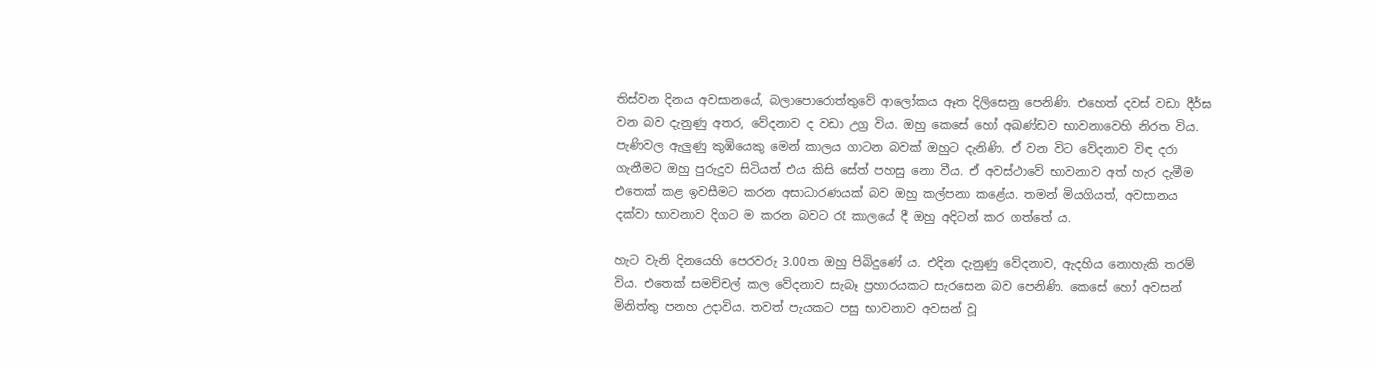තිස්වන දිනය අවසානයේ, බලාපොරොත්තුවේ ආලෝකය ඈත දිලිසෙනු පෙනිණි. එහෙත් දවස් වඩා දීර්ඝ වන බව දැනුණු අතර, වේදනාව ද වඩා උග්‍ර විය. ඔහු කෙසේ හෝ අඛණ්ඩව භාවනාවෙහි නිරත විය. පැණිවල ඇලුණු කුඹියෙකු මෙන් කාලය ගාටන බවක් ඔහුට දැනිණි. ඒ වන විට වේදනාව විඳ දරා ගැනීමට ඔහු පුරුදුව සිටියත් එය කිසි සේත් පහසු නො වීය. ඒ අවස්ථාවේ භාවනාව අත් හැර දැමීම එතෙක් කළ ඉවසීමට කරන අසාධාරණයක් බව ඔහු කල්පනා කළේය. තමන් මියගියත්, අවසානය දක්වා භාවනාව දිගට ම කරන බවට රෑ කාලයේ දී ඔහු අදිටන් කර ගත්තේ ය.

හැට වැනි දිනයෙහි පෙරවරු 3.00ත ඔහු පිබිදුණේ ය. එදින දැනුණු වේදනාව, ඇදහිය නොහැකි තරම් විය. එතෙක් සමච්චල් කල වේදනාව සැබෑ ප්‍රහාරයකට සැරසෙන බව පෙනිණි. කෙසේ හෝ අවසන් මිනිත්තු පනහ උදාවිය. තවත් පැයකට පසු භාවනාව අවසන් වූ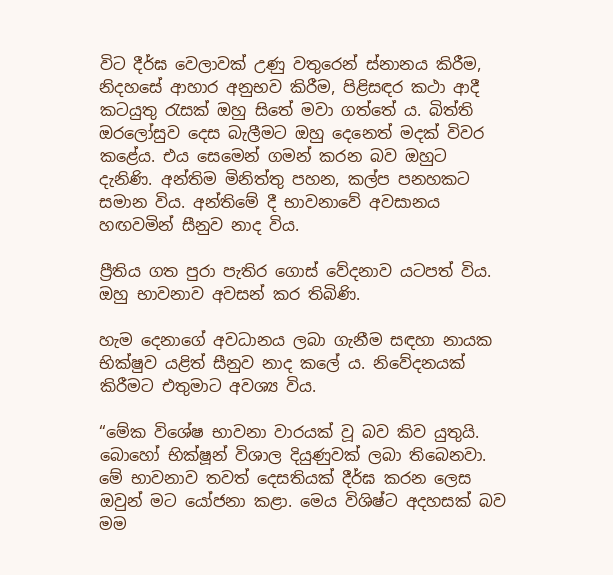විට දීර්ඝ වෙලාවක් උණු වතුරෙන් ස්නානය කිරීම, නිදහසේ ආහාර අනුභව කිරීම, පිළිසඳර කථා ආදී කටයුතු රැසක් ඔහු සිතේ මවා ගත්තේ ය. බිත්ති ඔරලෝසුව දෙස බැලීමට ඔහු දෙනෙත් මදක් විවර කළේය. එය සෙමෙන් ගමන් කරන බව ඔහුට දැනිණි. අන්තිම මිනිත්තු පහන, කල්ප පනහකට සමාන විය. අන්තිමේ දී භාවනාවේ අවසානය හඟවමින් සීනුව නාද විය.

ප්‍රීතිය ගත පුරා පැතිර ගොස් වේදනාව යටපත් විය. ඔහු භාවනාව අවසන් කර තිබිණි.

හැම දෙනාගේ අවධානය ලබා ගැනීම සඳහා නායක භික්ෂුව යළිත් සීනුව නාද කලේ ය. නිවේදනයක් කිරීමට එතුමාට අවශ්‍ය විය.

“මේක විශේෂ භාවනා වාරයක් වූ බව කිව යුතුයි. බොහෝ භික්ෂූන් විශාල දියුණුවක් ලබා තිබෙනවා. මේ භාවනාව තවත් දෙසතියක් දීර්ඝ කරන ලෙස ඔවුන් මට යෝජනා කළා. මෙය විශිෂ්ට අදහසක් බව මම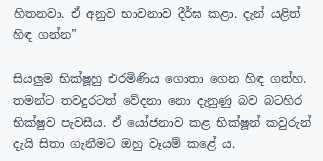හිතනවා. ඒ අනුව භාවනාව දීර්ඝ කළා. දැන් යළිත් හිඳ ගන්න”

සියලුම භික්ෂූහු එරමිණිය ගොතා ගෙන හිඳ ගත්හ. තමන්ට තවදුරටත් වේදනා නො දැනුණු බව බටහිර භික්ෂුව පැවසීය. ඒ යෝජනාව කළ භික්ෂූන් කවුරුන් දැයි සිතා ගැනීමට ඔහු වෑයම් කළේ ය.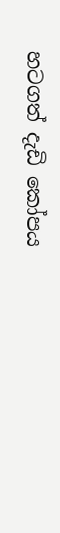හටගත් දැඩි කෝපය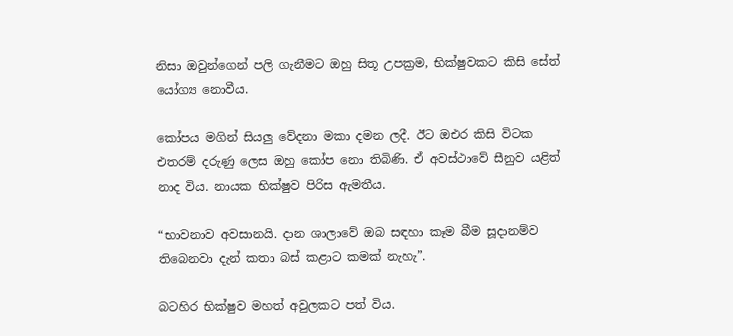නිසා ඔවුන්ගෙන් පලි ගැනීමට ඔහු සිතූ උපක්‍රම, භික්ෂුවකට කිසි සේත් යෝග්‍ය නොවීය.

කෝපය මගින් සියලු වේදනා මකා දමන ලදී. ඊට ඔඑර කිසි විටක එතරම් දරුණු ලෙස ඔහු කෝප නො තිබිණි. ඒ අවස්ථාවේ සීනුව යළිත් නාද විය. නායක භික්ෂුව පිරිස ඇමතීය.

“භාවනාව අවසානයි. දාන ශාලාවේ ඔබ සඳහා කෑම බීම සූදානම්ව තිබෙනවා දැන් කතා බස් කළාට කමක් නැහැ”.

බටහිර භික්ෂුව මහත් අවුලකට පත් විය.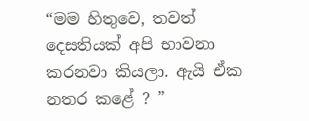“මම හිතුවෙ, තවත් දෙසතියක් අපි භාවනා කරනවා කියලා. ඇයි ඒක නතර කළේ ? ”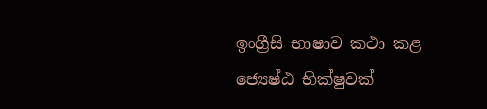ඉංග්‍රීසි භාෂාව කථා කළ ජ්‍යෙෂ්ඨ භික්ෂුවක්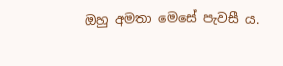ඔහු අමතා මෙසේ පැවසී ය.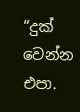“දුක් වෙන්න එපා.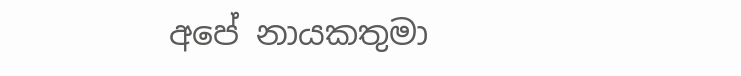අපේ නායකතුමා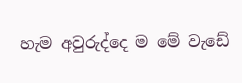හැම අවුරුද්දෙ ම මේ වැඩේ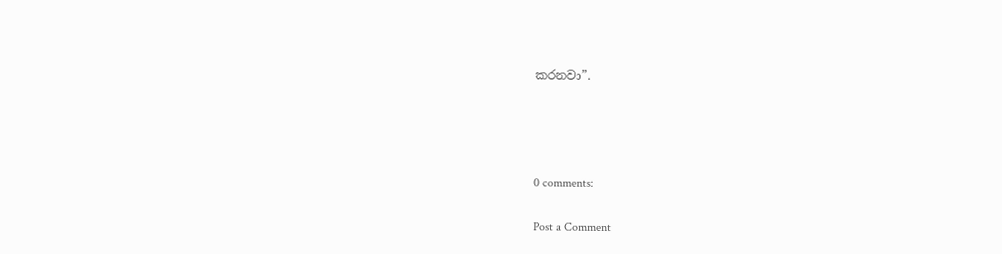කරනවා”.




0 comments:

Post a Comment